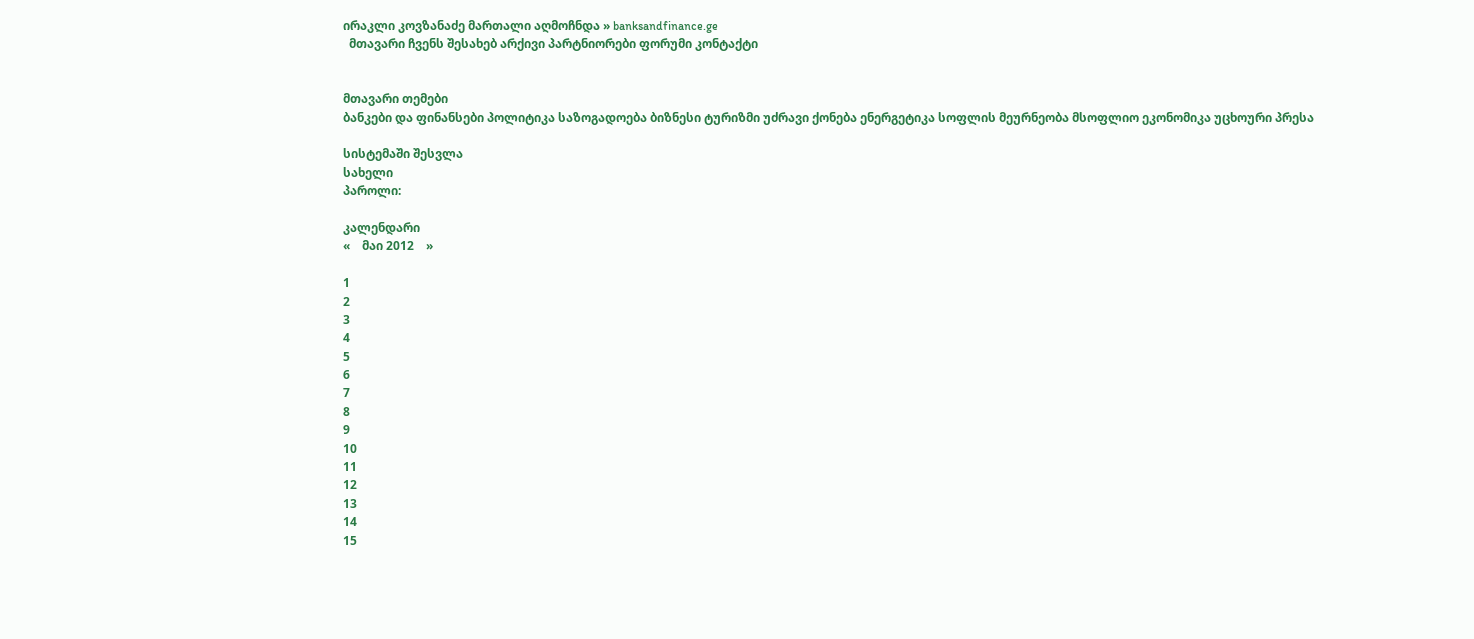ირაკლი კოვზანაძე მართალი აღმოჩნდა » banksandfinance.ge
  მთავარი ჩვენს შესახებ არქივი პარტნიორები ფორუმი კონტაქტი


მთავარი თემები
ბანკები და ფინანსები პოლიტიკა საზოგადოება ბიზნესი ტურიზმი უძრავი ქონება ენერგეტიკა სოფლის მეურნეობა მსოფლიო ეკონომიკა უცხოური პრესა

სისტემაში შესვლა
სახელი
პაროლი:

კალენდარი
«    მაი 2012    »

1
2
3
4
5
6
7
8
9
10
11
12
13
14
15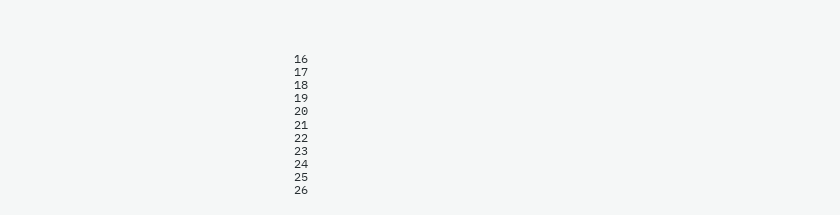16
17
18
19
20
21
22
23
24
25
26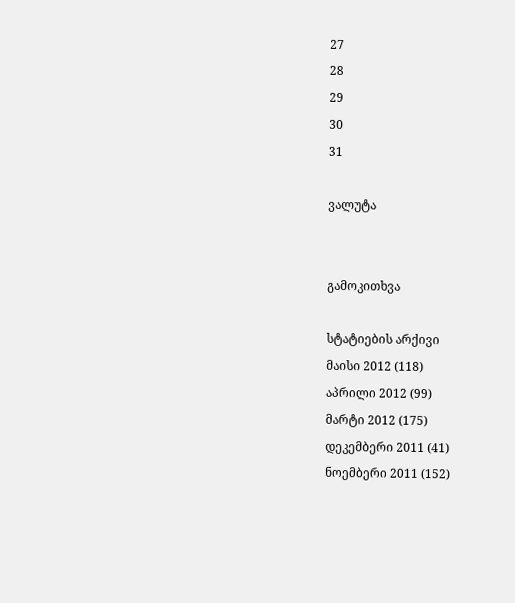27
28
29
30
31

ვალუტა


გამოკითხვა

სტატიების არქივი
მაისი 2012 (118)
აპრილი 2012 (99)
მარტი 2012 (175)
დეკემბერი 2011 (41)
ნოემბერი 2011 (152)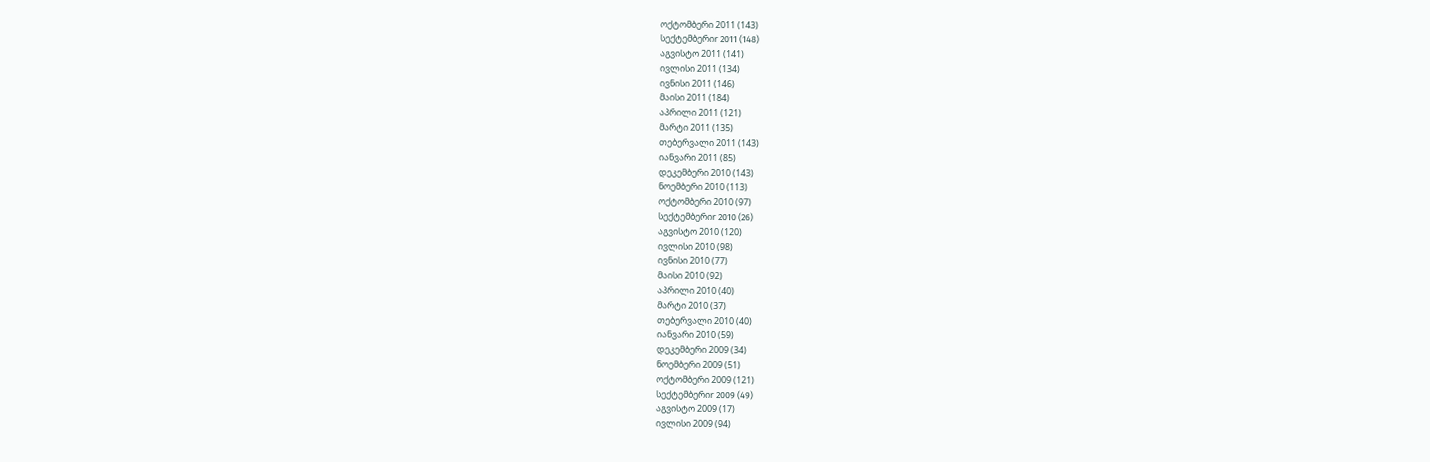ოქტომბერი 2011 (143)
სექტემბერიr 2011 (148)
აგვისტო 2011 (141)
ივლისი 2011 (134)
ივნისი 2011 (146)
მაისი 2011 (184)
აპრილი 2011 (121)
მარტი 2011 (135)
თებერვალი 2011 (143)
იანვარი 2011 (85)
დეკემბერი 2010 (143)
ნოემბერი 2010 (113)
ოქტომბერი 2010 (97)
სექტემბერიr 2010 (26)
აგვისტო 2010 (120)
ივლისი 2010 (98)
ივნისი 2010 (77)
მაისი 2010 (92)
აპრილი 2010 (40)
მარტი 2010 (37)
თებერვალი 2010 (40)
იანვარი 2010 (59)
დეკემბერი 2009 (34)
ნოემბერი 2009 (51)
ოქტომბერი 2009 (121)
სექტემბერიr 2009 (49)
აგვისტო 2009 (17)
ივლისი 2009 (94)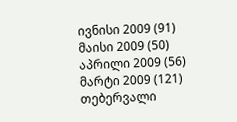ივნისი 2009 (91)
მაისი 2009 (50)
აპრილი 2009 (56)
მარტი 2009 (121)
თებერვალი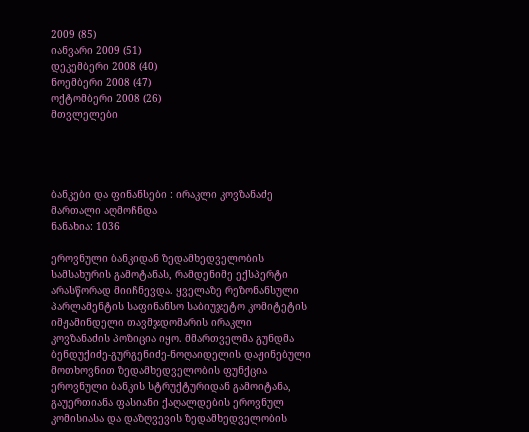2009 (85)
იანვარი 2009 (51)
დეკემბერი 2008 (40)
ნოემბერი 2008 (47)
ოქტომბერი 2008 (26)
მთვლელები




ბანკები და ფინანსები : ირაკლი კოვზანაძე მართალი აღმოჩნდა
ნანახია: 1036

ეროვნული ბანკიდან ზედამხედველობის სამსახურის გამოტანას, რამდენიმე ექსპერტი არასწორად მიიჩნევდა. ყველაზე რეზონანსული პარლამენტის საფინანსო საბიუჯეტო კომიტეტის იმჟამინდელი თავმჯდომარის ირაკლი კოვზანაძის პოზიცია იყო. მმართველმა გუნდმა ბენდუქიძე-გურგენიძე-ნოღაიდელის დაჟინებული მოთხოვნით ზედამხედველობის ფუნქცია ეროვნული ბანკის სტრუქტურიდან გამოიტანა, გაუერთიანა ფასიანი ქაღალდების ეროვნულ კომისიასა და დაზღვევის ზედამხედველობის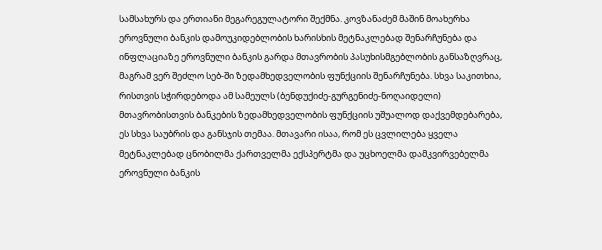სამსახურს და ერთიანი მეგარეგულატორი შექმნა. კოვზანაძემ მაშინ მოახერხა ეროვნული ბანკის დამოუკიდებლობის ხარისხის მეტნაკლებად შენარჩუნება და ინფლაციაზე ეროვნული ბანკის გარდა მთავრობის პასუხისმგებლობის განსაზღვრაც, მაგრამ ვერ შეძლო სებ-ში ზედამხედველობის ფუნქციის შენარჩუნება. სხვა საკითხია, რისთვის სჭირდებოდა ამ სამეულს (ბენდუქიძე-გურგენიძე-ნოღაიდელი) მთავრობისთვის ბანკების ზედამხედველობის ფუნქციის უშუალოდ დაქვემდებარება, ეს სხვა საუბრის და განსჯის თემაა. მთავარი ისაა, რომ ეს ცვლილება ყველა მეტნაკლებად ცნობილმა ქართველმა ექსპერტმა და უცხოელმა დამკვირვებელმა ეროვნული ბანკის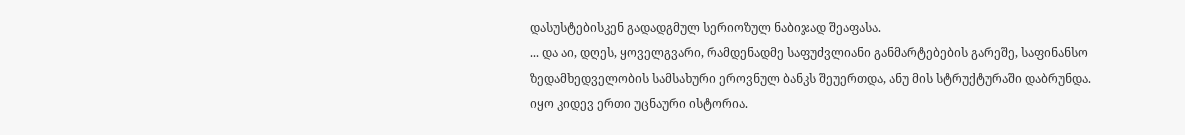დასუსტებისკენ გადადგმულ სერიოზულ ნაბიჯად შეაფასა.
... და აი, დღეს, ყოველგვარი, რამდენადმე საფუძვლიანი განმარტებების გარეშე, საფინანსო ზედამხედველობის სამსახური ეროვნულ ბანკს შეუერთდა, ანუ მის სტრუქტურაში დაბრუნდა.
იყო კიდევ ერთი უცნაური ისტორია.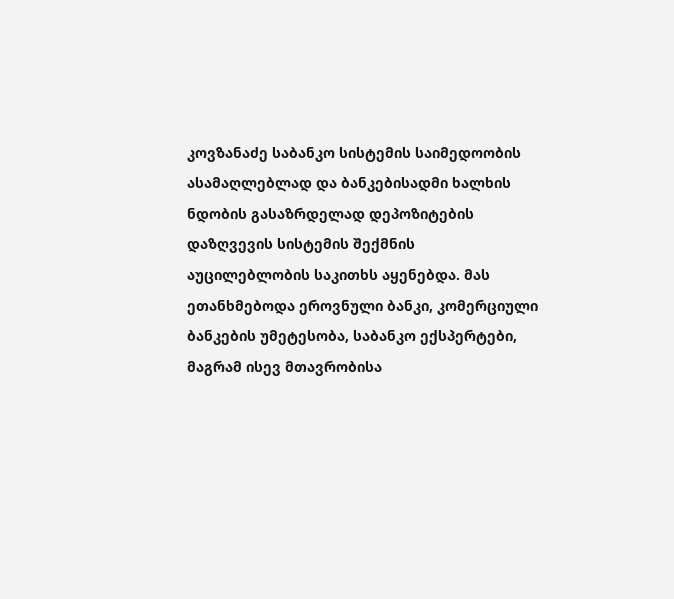კოვზანაძე საბანკო სისტემის საიმედოობის ასამაღლებლად და ბანკებისადმი ხალხის ნდობის გასაზრდელად დეპოზიტების დაზღვევის სისტემის შექმნის აუცილებლობის საკითხს აყენებდა. მას ეთანხმებოდა ეროვნული ბანკი, კომერციული ბანკების უმეტესობა, საბანკო ექსპერტები, მაგრამ ისევ მთავრობისა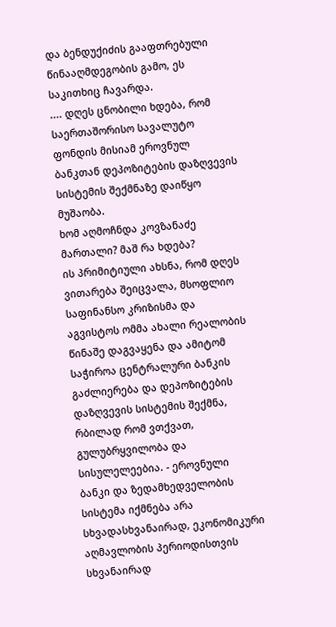და ბენდუქიძის გააფთრებული წინააღმდეგობის გამო, ეს საკითხიც ჩავარდა.
.... დღეს ცნობილი ხდება, რომ საერთაშორისო სავალუტო ფონდის მისიამ ეროვნულ ბანკთან დეპოზიტების დაზღვევის სისტემის შექმნაზე დაიწყო მუშაობა.
ხომ აღმოჩნდა კოვზანაძე მართალი? მაშ რა ხდება?
ის პრიმიტიული ახსნა, რომ დღეს ვითარება შეიცვალა, მსოფლიო საფინანსო კრიზისმა და აგვისტოს ომმა ახალი რეალობის წინაშე დაგვაყენა და ამიტომ საჭიროა ცენტრალური ბანკის გაძლიერება და დეპოზიტების დაზღვევის სისტემის შექმნა, რბილად რომ ვთქვათ, გულუბრყვილობა და სისულელეებია. - ეროვნული ბანკი და ზედამხედველობის სისტემა იქმნება არა სხვადასხვანაირად, ეკონომიკური აღმავლობის პერიოდისთვის სხვანაირად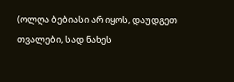(ოლღა ბებიასი არ იყოს, დაუდგეთ თვალები, სად ნახეს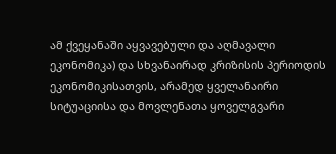ამ ქვეყანაში აყვავებული და აღმავალი ეკონომიკა) და სხვანაირად კრიზისის პერიოდის ეკონომიკისათვის, არამედ ყველანაირი სიტუაციისა და მოვლენათა ყოველგვარი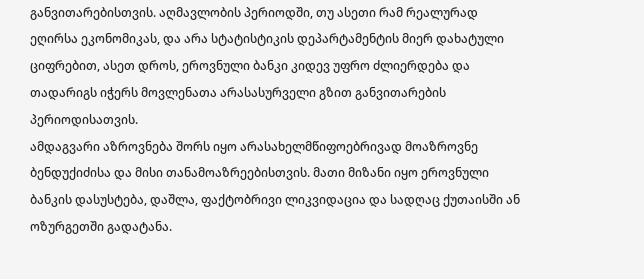განვითარებისთვის. აღმავლობის პერიოდში, თუ ასეთი რამ რეალურად ეღირსა ეკონომიკას, და არა სტატისტიკის დეპარტამენტის მიერ დახატული ციფრებით, ასეთ დროს, ეროვნული ბანკი კიდევ უფრო ძლიერდება და თადარიგს იჭერს მოვლენათა არასასურველი გზით განვითარების პერიოდისათვის.
ამდაგვარი აზროვნება შორს იყო არასახელმწიფოებრივად მოაზროვნე ბენდუქიძისა და მისი თანამოაზრეებისთვის. მათი მიზანი იყო ეროვნული ბანკის დასუსტება, დაშლა, ფაქტობრივი ლიკვიდაცია და სადღაც ქუთაისში ან ოზურგეთში გადატანა.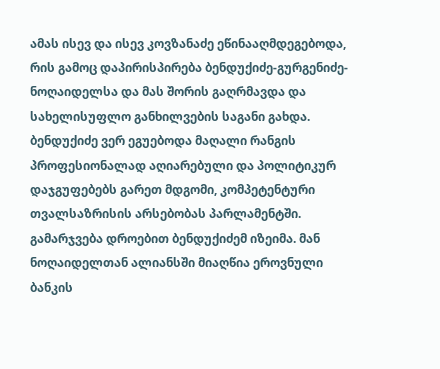ამას ისევ და ისევ კოვზანაძე ეწინააღმდეგებოდა, რის გამოც დაპირისპირება ბენდუქიძე-გურგენიძე-ნოღაიდელსა და მას შორის გაღრმავდა და სახელისუფლო განხილვების საგანი გახდა. ბენდუქიძე ვერ ეგუებოდა მაღალი რანგის პროფესიონალად აღიარებული და პოლიტიკურ დაჯგუფებებს გარეთ მდგომი, კომპეტენტური თვალსაზრისის არსებობას პარლამენტში.
გამარჯვება დროებით ბენდუქიძემ იზეიმა. მან ნოღაიდელთან ალიანსში მიაღწია ეროვნული ბანკის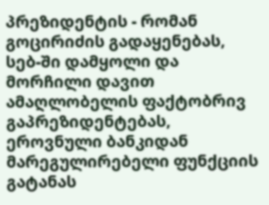პრეზიდენტის - რომან გოცირიძის გადაყენებას, სებ-ში დამყოლი და მორჩილი დავით ამაღლობელის ფაქტობრივ გაპრეზიდენტებას, ეროვნული ბანკიდან მარეგულირებელი ფუნქციის გატანას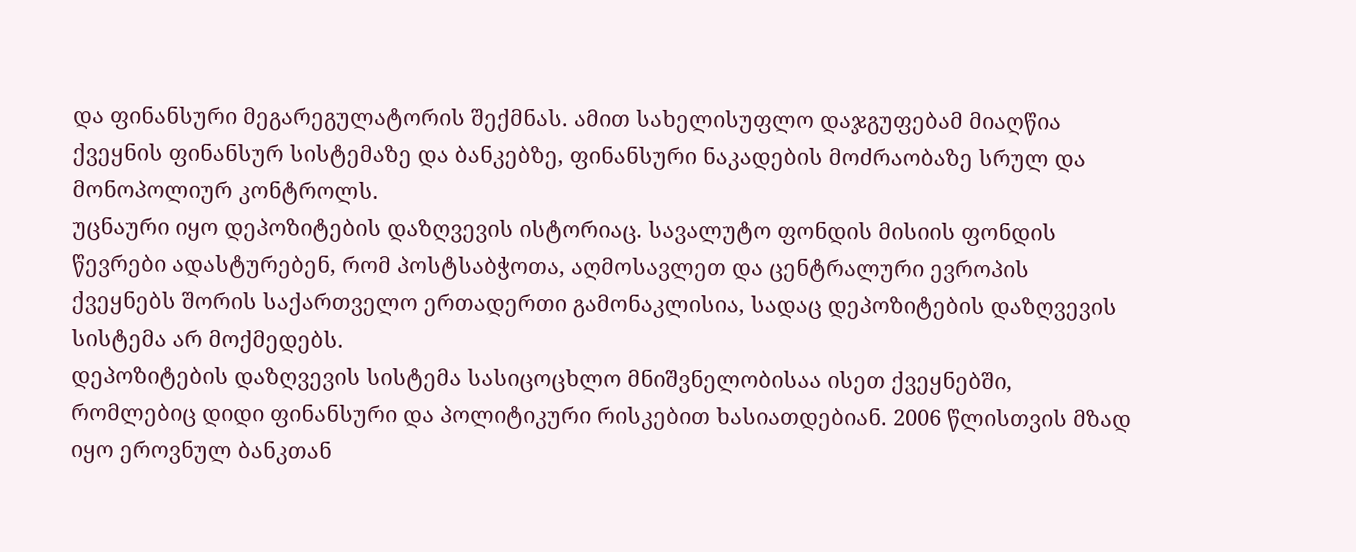და ფინანსური მეგარეგულატორის შექმნას. ამით სახელისუფლო დაჯგუფებამ მიაღწია ქვეყნის ფინანსურ სისტემაზე და ბანკებზე, ფინანსური ნაკადების მოძრაობაზე სრულ და მონოპოლიურ კონტროლს.
უცნაური იყო დეპოზიტების დაზღვევის ისტორიაც. სავალუტო ფონდის მისიის ფონდის წევრები ადასტურებენ, რომ პოსტსაბჭოთა, აღმოსავლეთ და ცენტრალური ევროპის ქვეყნებს შორის საქართველო ერთადერთი გამონაკლისია, სადაც დეპოზიტების დაზღვევის სისტემა არ მოქმედებს.
დეპოზიტების დაზღვევის სისტემა სასიცოცხლო მნიშვნელობისაა ისეთ ქვეყნებში, რომლებიც დიდი ფინანსური და პოლიტიკური რისკებით ხასიათდებიან. 2006 წლისთვის მზად იყო ეროვნულ ბანკთან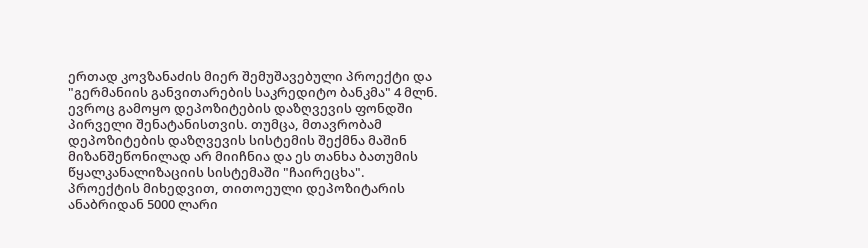ერთად კოვზანაძის მიერ შემუშავებული პროექტი და "გერმანიის განვითარების საკრედიტო ბანკმა" 4 მლნ. ევროც გამოყო დეპოზიტების დაზღვევის ფონდში პირველი შენატანისთვის. თუმცა, მთავრობამ დეპოზიტების დაზღვევის სისტემის შექმნა მაშინ მიზანშეწონილად არ მიიჩნია და ეს თანხა ბათუმის წყალკანალიზაციის სისტემაში "ჩაირეცხა".
პროექტის მიხედვით, თითოეული დეპოზიტარის ანაბრიდან 5000 ლარი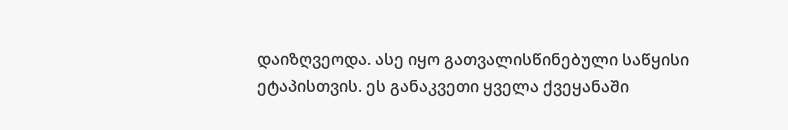დაიზღვეოდა. ასე იყო გათვალისწინებული საწყისი ეტაპისთვის. ეს განაკვეთი ყველა ქვეყანაში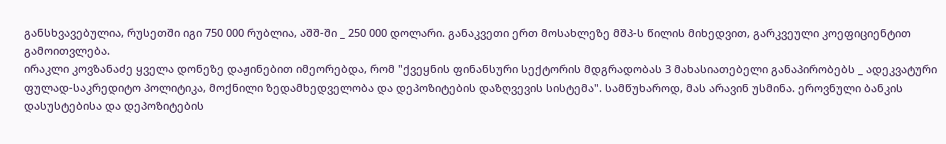განსხვავებულია, რუსეთში იგი 750 000 რუბლია, აშშ-ში _ 250 000 დოლარი. განაკვეთი ერთ მოსახლეზე მშპ-ს წილის მიხედვით, გარკვეული კოეფიციენტით გამოითვლება.
ირაკლი კოვზანაძე ყველა დონეზე დაჟინებით იმეორებდა, რომ "ქვეყნის ფინანსური სექტორის მდგრადობას 3 მახასიათებელი განაპირობებს _ ადეკვატური ფულად-საკრედიტო პოლიტიკა, მოქნილი ზედამხედველობა და დეპოზიტების დაზღვევის სისტემა". სამწუხაროდ, მას არავინ უსმინა. ეროვნული ბანკის დასუსტებისა და დეპოზიტების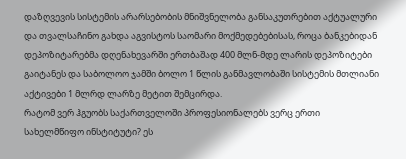დაზღვევის სისტემის არარსებობის მნიშვნელობა განსაკუთრებით აქტუალური და თვალსაჩინო გახდა აგვისტოს საომარი მოქმედებებისას, როცა ბანკებიდან დეპოზიტარებმა დღენახევარში ერთბაშად 400 მლნ-მდე ლარის დეპოზიტები გაიტანეს და საბოლოო ჯამში ბოლო 1 წლის განმავლობაში სისტემის მთლიანი აქტივები 1 მლრდ ლარზე მეტით შემცირდა.
რატომ ვერ ჰგუობს საქართველოში პროფესიონალებს ვერც ერთი სახელმწიფო ინსტიტუტი? ეს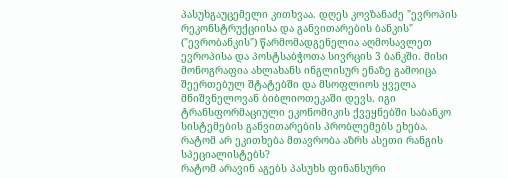პასუხგაუცემელი კითხვაა. დღეს კოვზანაძე "ევროპის რეკონსტრუქციისა და განვითარების ბანკის" ("ევრობანკის") წარმომადგენელია აღმოსავლეთ ევროპისა და პოსტსაბჭოთა სივრცის 3 ბანკში. მისი მონოგრაფია ახლახანს ინგლისურ ენაზე გამოიცა შეერთებულ შტატებში და მსოფლიოს ყველა მნიშვნელოვან ბიბლიოთეკაში დევს. იგი ტრანსფორმაციული ეკონომიკის ქვეყნებში საბანკო სისტემების განვითარების პრობლემებს ეხება.
რატომ არ ეკითხება მთავრობა აზრს ასეთი რანგის სპეციალისტებს?
რატომ არავინ აგებს პასუხს ფინანსური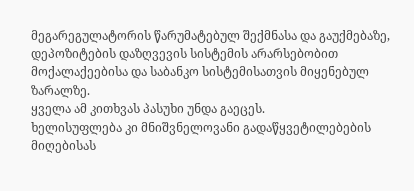მეგარეგულატორის წარუმატებულ შექმნასა და გაუქმებაზე, დეპოზიტების დაზღვევის სისტემის არარსებობით მოქალაქეებისა და საბანკო სისტემისათვის მიყენებულ ზარალზე.
ყველა ამ კითხვას პასუხი უნდა გაეცეს.
ხელისუფლება კი მნიშვნელოვანი გადაწყვეტილებების მიღებისას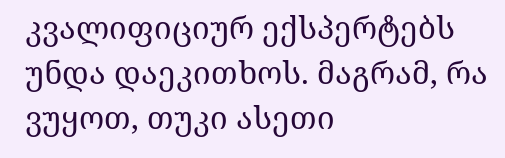კვალიფიციურ ექსპერტებს უნდა დაეკითხოს. მაგრამ, რა ვუყოთ, თუკი ასეთი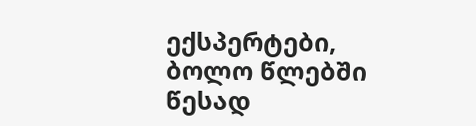ექსპერტები, ბოლო წლებში წესად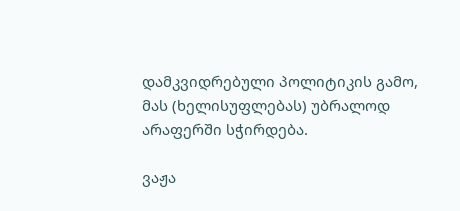დამკვიდრებული პოლიტიკის გამო, მას (ხელისუფლებას) უბრალოდ არაფერში სჭირდება.

ვაჟა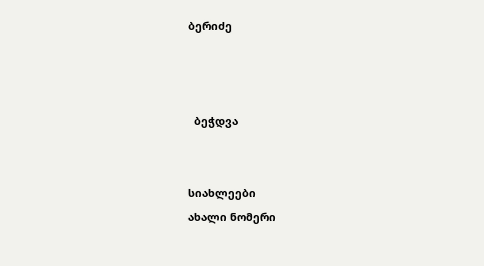ბერიძე



  ბეჭდვა


სიახლეები
ახალი ნომერი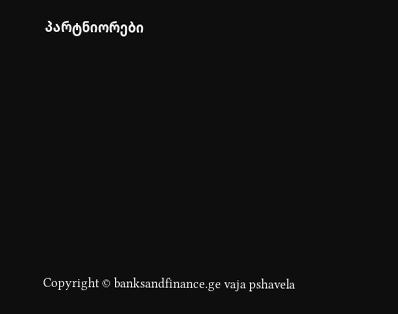პარტნიორები










Copyright © banksandfinance.ge vaja pshavela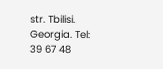str. Tbilisi. Georgia. Tel: 39 67 48